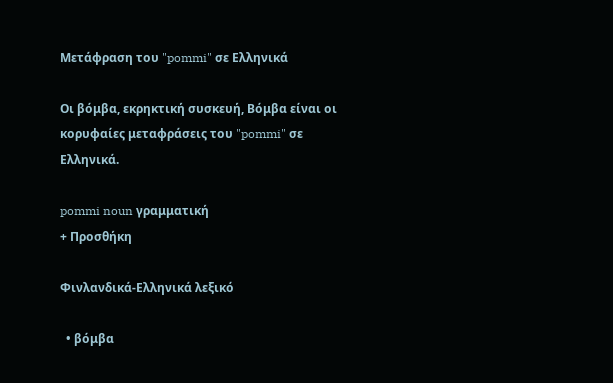Μετάφραση του "pommi" σε Ελληνικά

Οι βόμβα, εκρηκτική συσκευή, Βόμβα είναι οι κορυφαίες μεταφράσεις του "pommi" σε Ελληνικά.

pommi noun γραμματική
+ Προσθήκη

Φινλανδικά-Ελληνικά λεξικό

  • βόμβα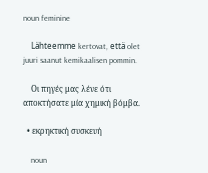noun feminine

    Lähteemme kertovat, että olet juuri saanut kemikaalisen pommin.

    Οι πηγές μας λένε ότι αποκτήσατε μία χημική βόμβα.

  • εκρηκτική συσκευή

    noun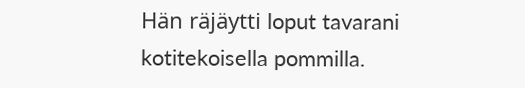Hän räjäytti loput tavarani kotitekoisella pommilla.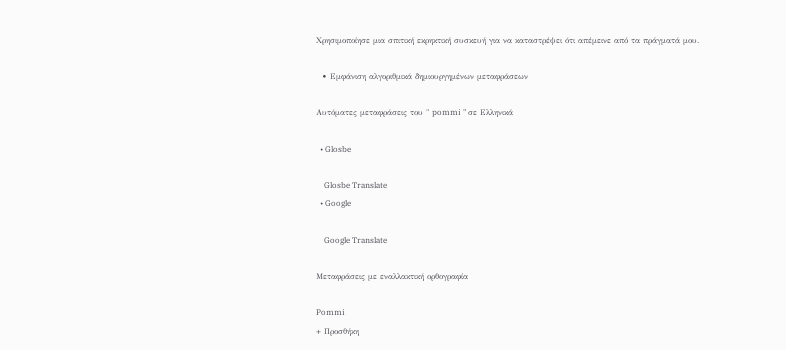Χρησιμοποίησε μια σπιτική εκρηκτική συσκευή για να καταστρέψει ότι απέμεινε από τα πράγματά μου.

  • Εμφάνιση αλγοριθμικά δημιουργημένων μεταφράσεων

Αυτόματες μεταφράσεις του " pommi " σε Ελληνικά

  • Glosbe

    Glosbe Translate
  • Google

    Google Translate

Μεταφράσεις με εναλλακτική ορθογραφία

Pommi
+ Προσθήκη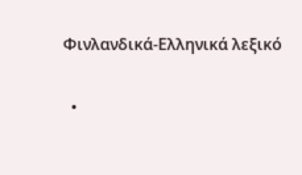Φινλανδικά-Ελληνικά λεξικό

  •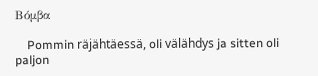Βόμβα

    Pommin räjähtäessä, oli välähdys ja sitten oli paljon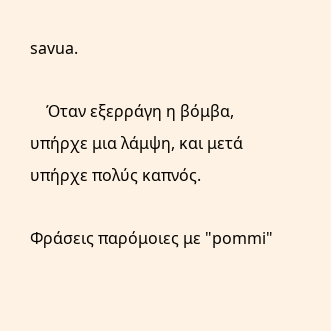savua.

    Όταν εξερράγη η βόμβα, υπήρχε μια λάμψη, και μετά υπήρχε πολύς καπνός.

Φράσεις παρόμοιες με "pommi"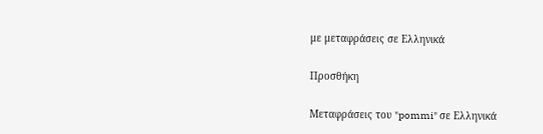με μεταφράσεις σε Ελληνικά

Προσθήκη

Μεταφράσεις του "pommi" σε Ελληνικά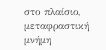στο πλαίσιο, μεταφραστική μνήμη